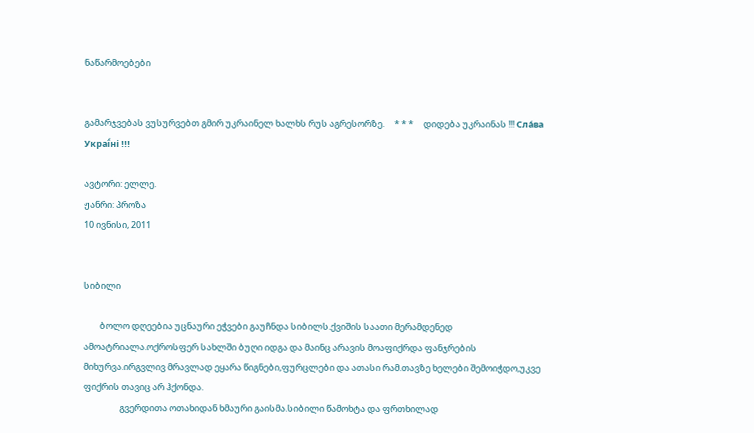ნაწარმოებები


გამარჯვებას ვუსურვებთ გმირ უკრაინელ ხალხს რუს აგრესორზე.     * * *     დიდება უკრაინას !!! Сла́ва Украї́ні !!!

ავტორი: ელლე.
ჟანრი: პროზა
10 ივნისი, 2011


სიბილი

        ბოლო დღეებია უცნაური ეჭვები გაუჩნდა სიბილს.ქვიშის საათი მერამდენედ ამოატრიალა.ოქროსფერ სახლში ბუღი იდგა და მაინც არავის მოაფიქრდა ფანჯრების მიხურვა.ირგვლივ მრავლად ეყარა წიგნები,ფურცლები და ათასი რამ.თავზე ხელები შემოიჭდო,უკვე ფიქრის თავიც არ ჰქონდა.
                  გვერდითა ოთახიდან ხმაური გაისმა.სიბილი წამოხტა და ფრთხილად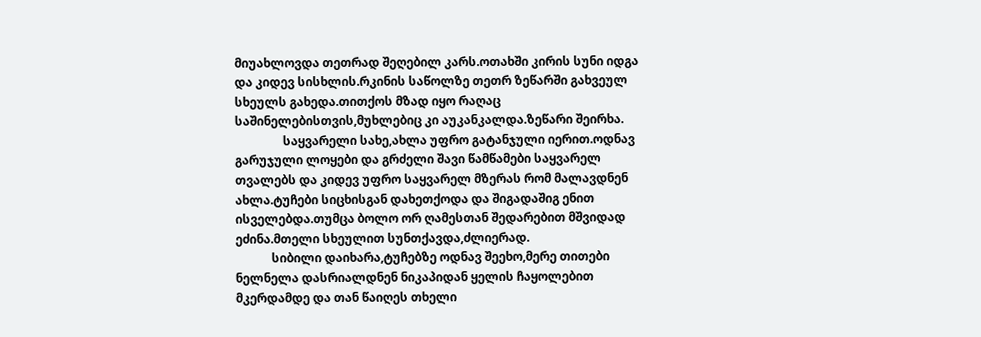მიუახლოვდა თეთრად შეღებილ კარს.ოთახში კირის სუნი იდგა და კიდევ სისხლის.რკინის საწოლზე თეთრ ზეწარში გახვეულ სხეულს გახედა.თითქოს მზად იყო რაღაც საშინელებისთვის,მუხლებიც კი აუკანკალდა.ზეწარი შეირხა.
                საყვარელი სახე,ახლა უფრო გატანჯული იერით.ოდნავ გარუჯული ლოყები და გრძელი შავი წამწამები საყვარელ თვალებს და კიდევ უფრო საყვარელ მზერას რომ მალავდნენ ახლა.ტუჩები სიცხისგან დახეთქოდა და შიგადაშიგ ენით ისველებდა.თუმცა ბოლო ორ ღამესთან შედარებით მშვიდად ეძინა.მთელი სხეულით სუნთქავდა,ძლიერად.
            სიბილი დაიხარა,ტუჩებზე ოდნავ შეეხო,მერე თითები ნელნელა დასრიალდნენ ნიკაპიდან ყელის ჩაყოლებით მკერდამდე და თან წაიღეს თხელი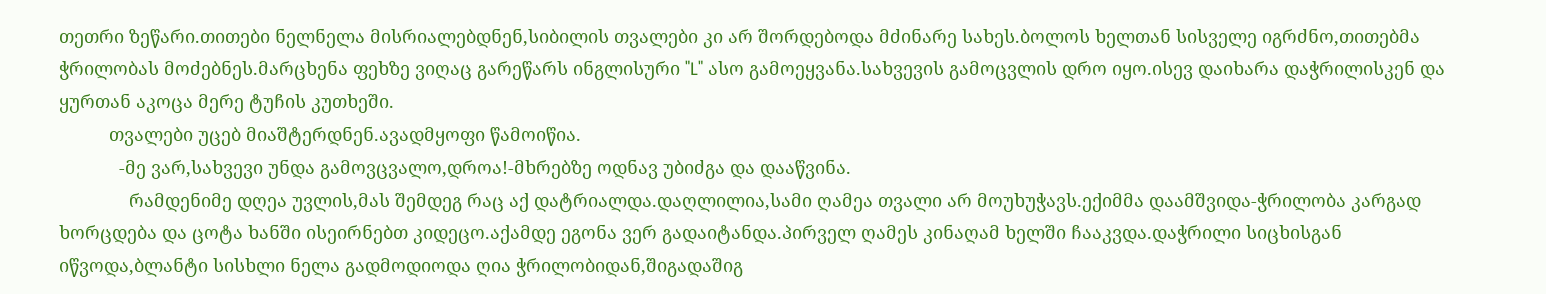თეთრი ზეწარი.თითები ნელნელა მისრიალებდნენ,სიბილის თვალები კი არ შორდებოდა მძინარე სახეს.ბოლოს ხელთან სისველე იგრძნო,თითებმა ჭრილობას მოძებნეს.მარცხენა ფეხზე ვიღაც გარეწარს ინგლისური "L" ასო გამოეყვანა.სახვევის გამოცვლის დრო იყო.ისევ დაიხარა დაჭრილისკენ და ყურთან აკოცა მერე ტუჩის კუთხეში.
          თვალები უცებ მიაშტერდნენ.ავადმყოფი წამოიწია.
            -მე ვარ,სახვევი უნდა გამოვცვალო,დროა!-მხრებზე ოდნავ უბიძგა და დააწვინა.
              რამდენიმე დღეა უვლის,მას შემდეგ რაც აქ დატრიალდა.დაღლილია,სამი ღამეა თვალი არ მოუხუჭავს.ექიმმა დაამშვიდა-ჭრილობა კარგად ხორცდება და ცოტა ხანში ისეირნებთ კიდეცო.აქამდე ეგონა ვერ გადაიტანდა.პირველ ღამეს კინაღამ ხელში ჩააკვდა.დაჭრილი სიცხისგან იწვოდა,ბლანტი სისხლი ნელა გადმოდიოდა ღია ჭრილობიდან,შიგადაშიგ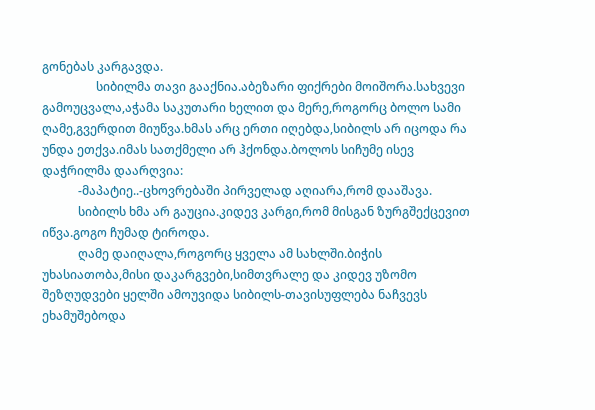გონებას კარგავდა.
                  სიბილმა თავი გააქნია.აბეზარი ფიქრები მოიშორა.სახვევი გამოუცვალა,აჭამა საკუთარი ხელით და მერე,როგორც ბოლო სამი ღამე,გვერდით მიუწვა.ხმას არც ერთი იღებდა,სიბილს არ იცოდა რა უნდა ეთქვა.იმას სათქმელი არ ჰქონდა.ბოლოს სიჩუმე ისევ დაჭრილმა დაარღვია:
            -მაპატიე..-ცხოვრებაში პირველად აღიარა,რომ დააშავა.
            სიბილს ხმა არ გაუცია.კიდევ კარგი,რომ მისგან ზურგშექცევით იწვა.გოგო ჩუმად ტიროდა.
            ღამე დაიღალა,როგორც ყველა ამ სახლში.ბიჭის უხასიათობა,მისი დაკარგვები,სიმთვრალე და კიდევ უზომო შეზღუდვები ყელში ამოუვიდა სიბილს-თავისუფლება ნაჩვევს ეხამუშებოდა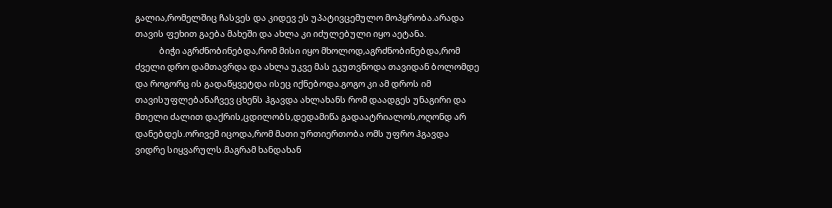გალია,რომელშიც ჩასვეს და კიდევ ეს უპატივცემულო მოპყრობა.არადა თავის ფეხით გაება მახეში და ახლა კი იძულებული იყო აეტანა.
            ბიჭი აგრძნობინებდა,რომ მისი იყო მხოლოდ,აგრძნობინებდა,რომ ძველი დრო დამთავრდა და ახლა უკვე მას ეკუთვნოდა თავიდან ბოლომდე და როგორც ის გადაწყვეტდა ისეც იქნებოდა.გოგო კი ამ დროს იმ თავისუფლებანაჩვევ ცხენს ჰგავდა ახლახანს რომ დაადგეს უნაგირი და მთელი ძალით დაქრის,ცდილობს,დედამიწა გადაატრიალოს,ოღონდ არ დანებდეს.ორივემ იცოდა,რომ მათი ურთიერთობა ომს უფრო ჰგავდა ვიდრე სიყვარულს.მაგრამ ხანდახან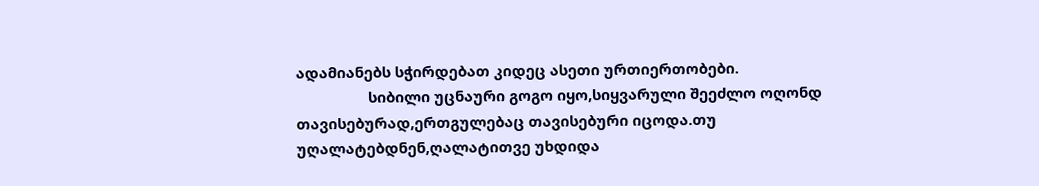ადამიანებს სჭირდებათ კიდეც ასეთი ურთიერთობები.
                  სიბილი უცნაური გოგო იყო,სიყვარული შეეძლო ოღონდ თავისებურად,ერთგულებაც თავისებური იცოდა.თუ უღალატებდნენ,ღალატითვე უხდიდა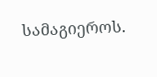სამაგიეროს.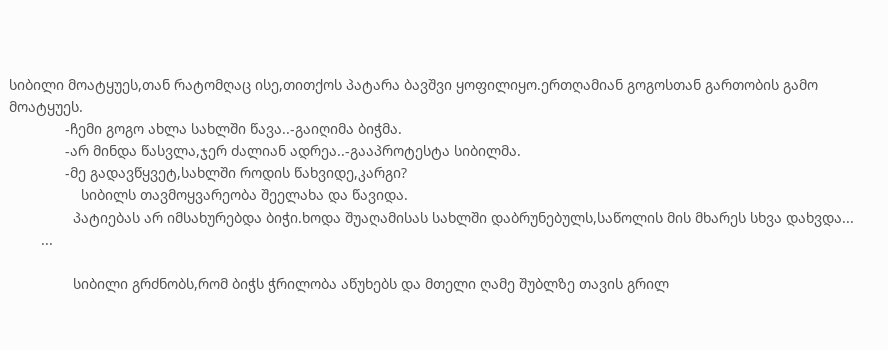სიბილი მოატყუეს,თან რატომღაც ისე,თითქოს პატარა ბავშვი ყოფილიყო.ერთღამიან გოგოსთან გართობის გამო მოატყუეს.
              -ჩემი გოგო ახლა სახლში წავა..-გაიღიმა ბიჭმა.
              -არ მინდა წასვლა,ჯერ ძალიან ადრეა..-გააპროტესტა სიბილმა.
              -მე გადავწყვეტ,სახლში როდის წახვიდე,კარგი?
                  სიბილს თავმოყვარეობა შეელახა და წავიდა.
                პატიებას არ იმსახურებდა ბიჭი.ხოდა შუაღამისას სახლში დაბრუნებულს,საწოლის მის მხარეს სხვა დახვდა...
        ...

                სიბილი გრძნობს,რომ ბიჭს ჭრილობა აწუხებს და მთელი ღამე შუბლზე თავის გრილ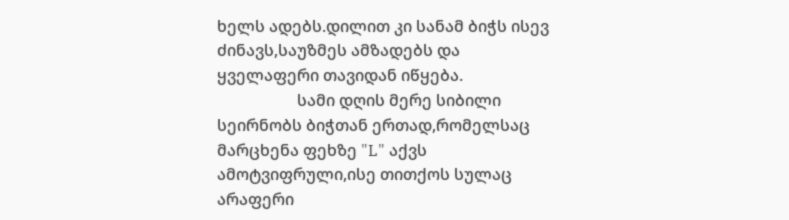ხელს ადებს.დილით კი სანამ ბიჭს ისევ ძინავს,საუზმეს ამზადებს და ყველაფერი თავიდან იწყება.
                    სამი დღის მერე სიბილი სეირნობს ბიჭთან ერთად,რომელსაც მარცხენა ფეხზე "L" აქვს ამოტვიფრული,ისე თითქოს სულაც არაფერი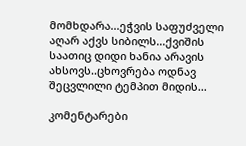მომხდარა...ეჭვის საფუძველი აღარ აქვს სიბილს...ქვიშის საათიც დიდი ხანია არავის ახსოვს..ცხოვრება ოდნავ შეცვლილი ტემპით მიდის...

კომენტარები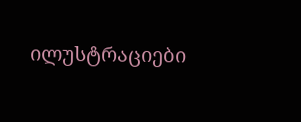ილუსტრაციები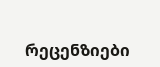რეცენზიები